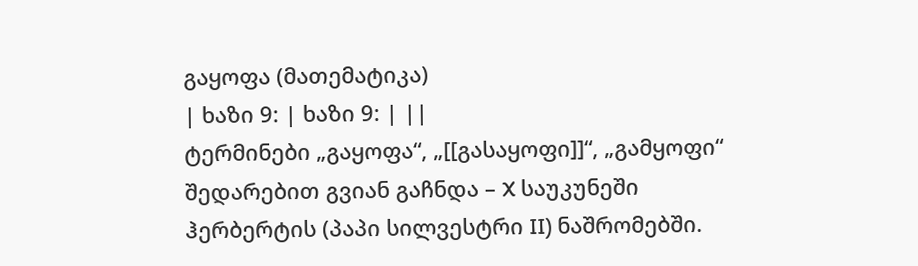გაყოფა (მათემატიკა)
| ხაზი 9: | ხაზი 9: | ||
ტერმინები „გაყოფა“, „[[გასაყოფი]]“, „გამყოფი“ შედარებით გვიან გაჩნდა – X საუკუნეში ჰერბერტის (პაპი სილვესტრი II) ნაშრომებში.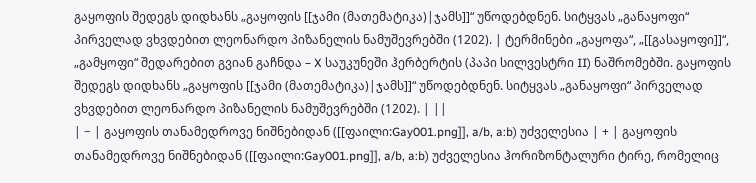გაყოფის შედეგს დიდხანს „გაყოფის [[ჯამი (მათემატიკა)|ჯამს]]“ უწოდებდნენ. სიტყვას „განაყოფი“ პირველად ვხვდებით ლეონარდო პიზანელის ნამუშევრებში (1202). | ტერმინები „გაყოფა“, „[[გასაყოფი]]“, „გამყოფი“ შედარებით გვიან გაჩნდა – X საუკუნეში ჰერბერტის (პაპი სილვესტრი II) ნაშრომებში. გაყოფის შედეგს დიდხანს „გაყოფის [[ჯამი (მათემატიკა)|ჯამს]]“ უწოდებდნენ. სიტყვას „განაყოფი“ პირველად ვხვდებით ლეონარდო პიზანელის ნამუშევრებში (1202). | ||
| − | გაყოფის თანამედროვე ნიშნებიდან ([[ფაილი:Gay001.png]], a/b, a:b) უძველესია | + | გაყოფის თანამედროვე ნიშნებიდან ([[ფაილი:Gay001.png]], a/b, a:b) უძველესია ჰორიზონტალური ტირე, რომელიც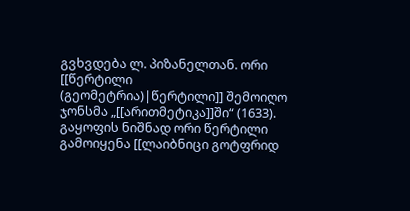გვხვდება ლ. პიზანელთან. ორი [[წერტილი (გეომეტრია)|წერტილი]] შემოიღო ჯონსმა „[[არითმეტიკა]]ში“ (1633). გაყოფის ნიშნად ორი წერტილი გამოიყენა [[ლაიბნიცი გოტფრიდ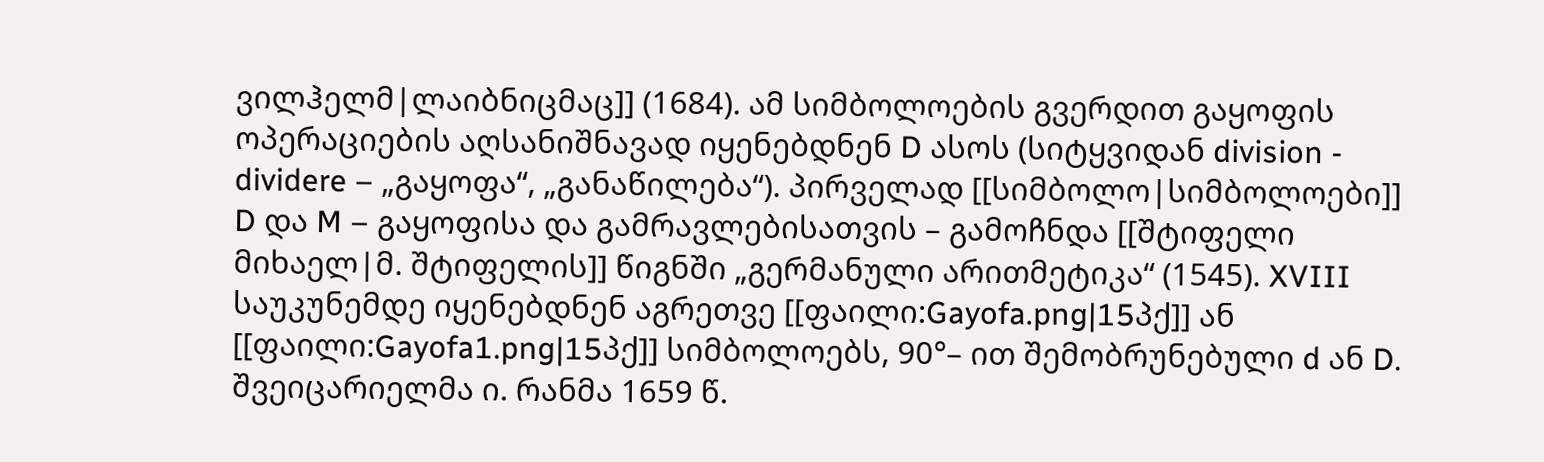ვილჰელმ|ლაიბნიცმაც]] (1684). ამ სიმბოლოების გვერდით გაყოფის ოპერაციების აღსანიშნავად იყენებდნენ D ასოს (სიტყვიდან division - dividere – „გაყოფა“, „განაწილება“). პირველად [[სიმბოლო|სიმბოლოები]] D და M – გაყოფისა და გამრავლებისათვის – გამოჩნდა [[შტიფელი მიხაელ|მ. შტიფელის]] წიგნში „გერმანული არითმეტიკა“ (1545). XVIII საუკუნემდე იყენებდნენ აგრეთვე [[ფაილი:Gayofa.png|15პქ]] ან [[ფაილი:Gayofa1.png|15პქ]] სიმბოლოებს, 90°– ით შემობრუნებული d ან D. შვეიცარიელმა ი. რანმა 1659 წ.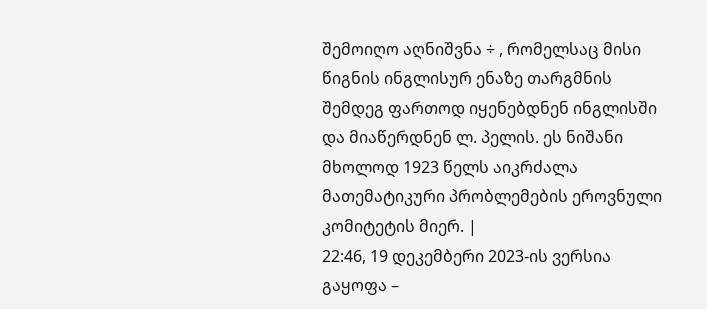შემოიღო აღნიშვნა ÷ , რომელსაც მისი წიგნის ინგლისურ ენაზე თარგმნის შემდეგ ფართოდ იყენებდნენ ინგლისში და მიაწერდნენ ლ. პელის. ეს ნიშანი მხოლოდ 1923 წელს აიკრძალა მათემატიკური პრობლემების ეროვნული კომიტეტის მიერ. |
22:46, 19 დეკემბერი 2023-ის ვერსია
გაყოფა –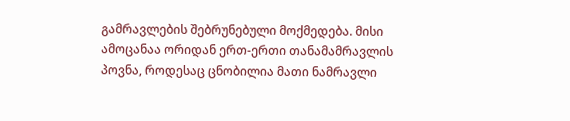გამრავლების შებრუნებული მოქმედება. მისი ამოცანაა ორიდან ერთ-ერთი თანამამრავლის პოვნა, როდესაც ცნობილია მათი ნამრავლი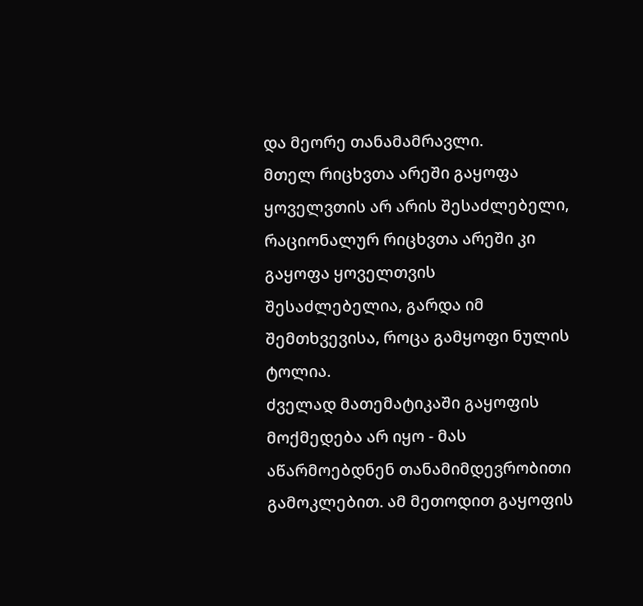და მეორე თანამამრავლი.
მთელ რიცხვთა არეში გაყოფა ყოველვთის არ არის შესაძლებელი, რაციონალურ რიცხვთა არეში კი გაყოფა ყოველთვის შესაძლებელია, გარდა იმ შემთხვევისა, როცა გამყოფი ნულის ტოლია.
ძველად მათემატიკაში გაყოფის მოქმედება არ იყო - მას აწარმოებდნენ თანამიმდევრობითი გამოკლებით. ამ მეთოდით გაყოფის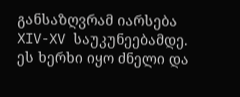განსაზღვრამ იარსება XIV-XV საუკუნეებამდე. ეს ხერხი იყო ძნელი და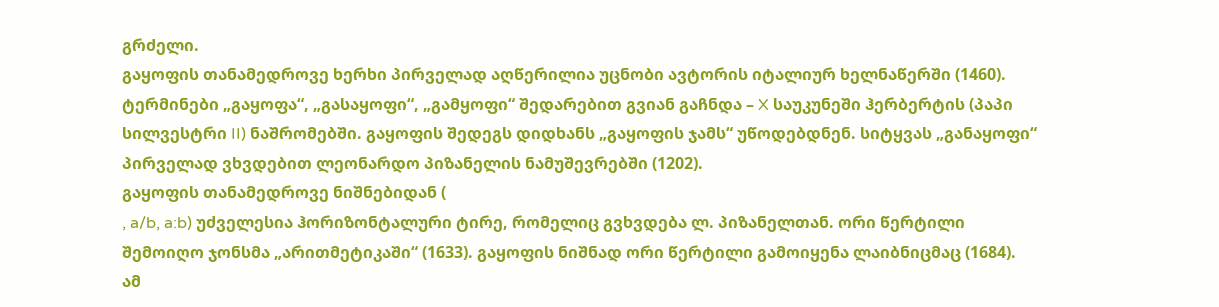გრძელი.
გაყოფის თანამედროვე ხერხი პირველად აღწერილია უცნობი ავტორის იტალიურ ხელნაწერში (1460).
ტერმინები „გაყოფა“, „გასაყოფი“, „გამყოფი“ შედარებით გვიან გაჩნდა – X საუკუნეში ჰერბერტის (პაპი სილვესტრი II) ნაშრომებში. გაყოფის შედეგს დიდხანს „გაყოფის ჯამს“ უწოდებდნენ. სიტყვას „განაყოფი“ პირველად ვხვდებით ლეონარდო პიზანელის ნამუშევრებში (1202).
გაყოფის თანამედროვე ნიშნებიდან (
, a/b, a:b) უძველესია ჰორიზონტალური ტირე, რომელიც გვხვდება ლ. პიზანელთან. ორი წერტილი შემოიღო ჯონსმა „არითმეტიკაში“ (1633). გაყოფის ნიშნად ორი წერტილი გამოიყენა ლაიბნიცმაც (1684). ამ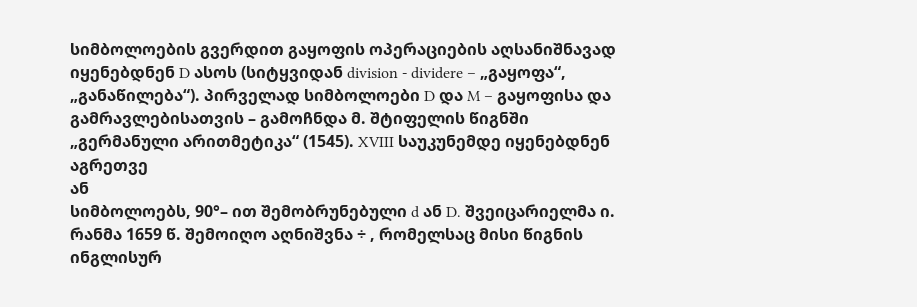სიმბოლოების გვერდით გაყოფის ოპერაციების აღსანიშნავად იყენებდნენ D ასოს (სიტყვიდან division - dividere – „გაყოფა“, „განაწილება“). პირველად სიმბოლოები D და M – გაყოფისა და გამრავლებისათვის – გამოჩნდა მ. შტიფელის წიგნში „გერმანული არითმეტიკა“ (1545). XVIII საუკუნემდე იყენებდნენ აგრეთვე
ან
სიმბოლოებს, 90°– ით შემობრუნებული d ან D. შვეიცარიელმა ი. რანმა 1659 წ. შემოიღო აღნიშვნა ÷ , რომელსაც მისი წიგნის ინგლისურ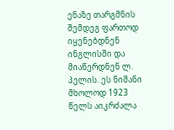ენაზე თარგმნის შემდეგ ფართოდ იყენებდნენ ინგლისში და მიაწერდნენ ლ. პელის. ეს ნიშანი მხოლოდ 1923 წელს აიკრძალა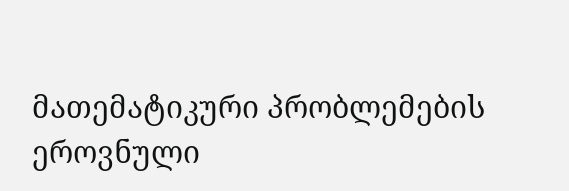მათემატიკური პრობლემების ეროვნული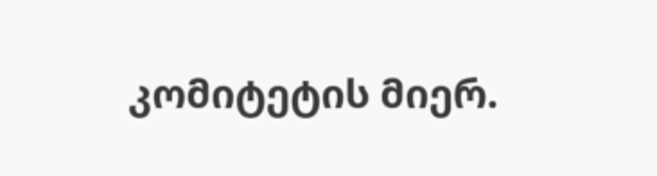კომიტეტის მიერ.